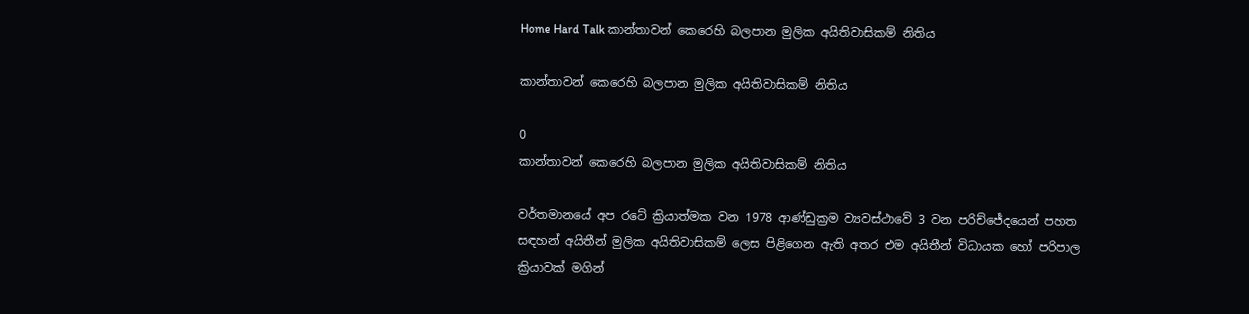Home Hard Talk කාන්තාවන් කෙරෙහි බලපාන මුලික අයිතිවාසිකම් නිතිය

කාන්තාවන් කෙරෙහි බලපාන මුලික අයිතිවාසිකම් නිතිය

0
කාන්තාවන් කෙරෙහි බලපාන මුලික අයිතිවාසිකම් නිතිය

වර්තමානයේ අප රටේ ක්‍රියාත්මක වන 1978 ආණ්ඩුක්‍රම ව්‍යවස්ථාවේ 3 වන පරිච්ජේදයෙන් පහත සඳහන් අයිතීන් මුලික අයිතිවාසිකම් ලෙස පිළිගෙන ඇති අතර එම අයිතීන් විධායක හෝ පරිපාල ක්‍රියාවක් මගින්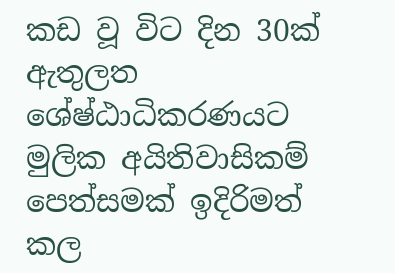කඩ වූ විට දින 30ක් ඇතුලත ශේෂ්ඨාධිකරණයට මුලික අයිතිවාසිකම් පෙත්සමක් ඉදිරිමත් කල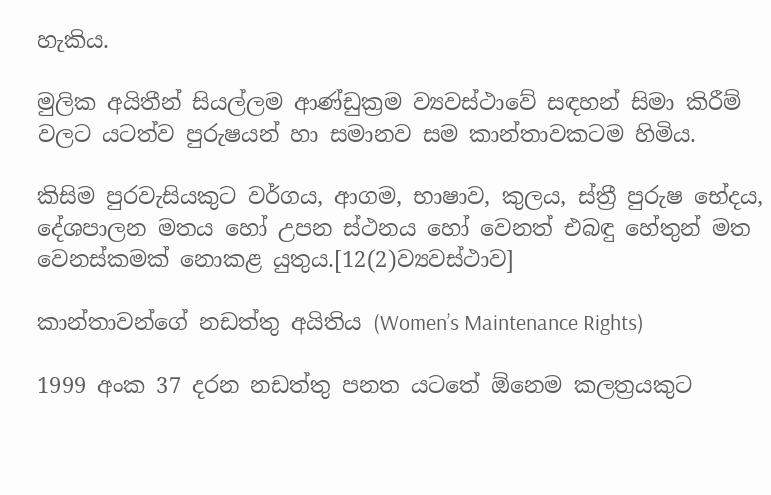හැකිය.

මුලික අයිතීන් සියල්ලම ආණ්ඩුක්‍රම ව්‍යවස්ථාවේ සඳහන් සිමා කිරීම් වලට යටත්ව පුරුෂයන් හා සමානව සම කාන්තාවකටම හිමිය.

කිසිම පුරවැසියකුට වර්ගය, ආගම, භාෂාව, කුලය, ස්ත්‍රී පුරුෂ භේදය, දේශපාලන මතය හෝ උපන ස්ථනය හෝ වෙනත් එබඳු හේතුන් මත වෙනස්කමක් නොකළ යුතුය.[12(2)ව්‍යවස්ථාව]

කාන්තාවන්ගේ නඩත්තු අයිතිය (Women’s Maintenance Rights)

1999 අංක 37 දරන නඩත්තු පනත යටතේ ඕනෙම කලත්‍රයකුට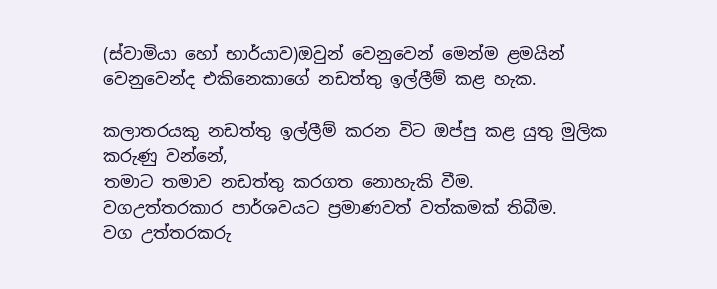(ස්වාමියා හෝ භාර්යාව)ඔවුන් වෙනුවෙන් මෙන්ම ළමයින් වෙනුවෙන්ද එකිනෙකාගේ නඩත්තු ඉල්ලීම් කළ හැක.

කලාතරයකු නඩත්තු ඉල්ලීම් කරන විට ඔප්පු කළ යුතු මුලික කරුණු වන්නේ,
තමාට තමාව නඩත්තු කරගත නොහැකි වීම.
වගඋත්තරකාර පාර්ශවයට ප්‍රමාණවත් වත්කමක් තිබීම.
වග උත්තරකරු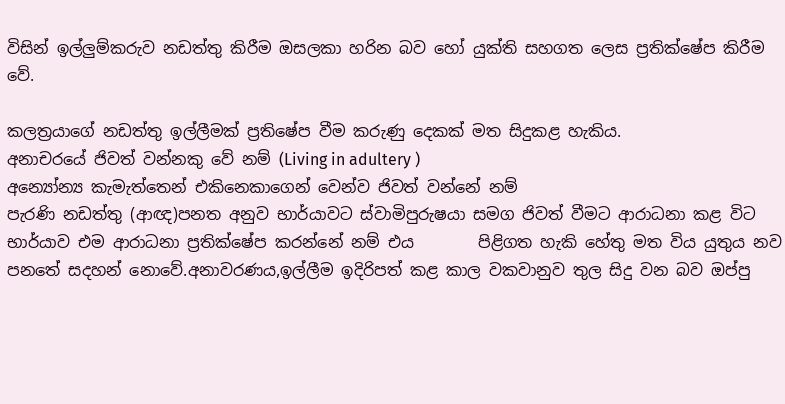විසින් ඉල්ලුම්කරුව නඩත්තු කිරීම ඔසලකා හරින බව හෝ යුක්ති සහගත ලෙස ප්‍රතික්ෂේප කිරීම වේ.

කලත්‍රයාගේ නඩත්තු ඉල්ලීමක් ප්‍රතිෂේප වීම කරුණු දෙකක් මත සිදුකළ හැකිය.
අනාචරයේ ජිවත් වන්නකු වේ නම් (Living in adultery )
අන්‍යෝන්‍ය කැමැත්තෙන් එකිනෙකාගෙන් වෙන්ව ජිවත් වන්නේ නම්
පැරණි නඩත්තු (ආඥ)පනත අනුව භාර්යාවට ස්වාමිපුරුෂයා සමග ජිවත් වීමට ආරාධනා කළ විට භාර්යාව එම ආරාධනා ප්‍රතික්ෂේප කරන්නේ නම් එය        පිළිගත හැකි හේතු මත විය යුතුය නව පනතේ සදහන් නොවේ.අනාවරණය,ඉල්ලීම ඉදිරිපත් කළ කාල වකවානුව තුල සිදු වන බව ඔප්පු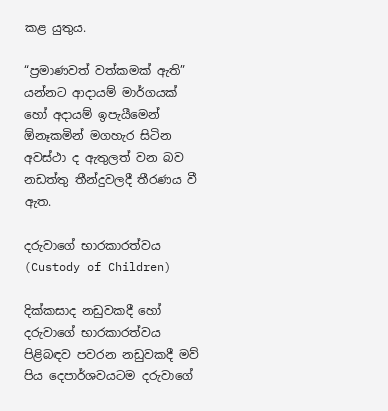කළ යුතුය.

“ප්‍රමාණවත් වත්කමක් ඇති” යන්නට ආදායම් මාර්ගයක් හෝ අදායම් ඉපැයීමෙන් ඕනෑකමින් මගහැර සිටින අවස්ථා ද ඇතුලත් වන බව නඩත්තු තීන්දුවලදී තීරණය වී ඇත.

දරුවාගේ භාරකාරත්වය (Custody of Children)

දික්කසාද නඩුවකදී හෝ දරුවාගේ භාරකාරත්වය පිළිබඳව පවරන නඩුවකදී මව් පිය දෙපාර්ශවයටම දරුවාගේ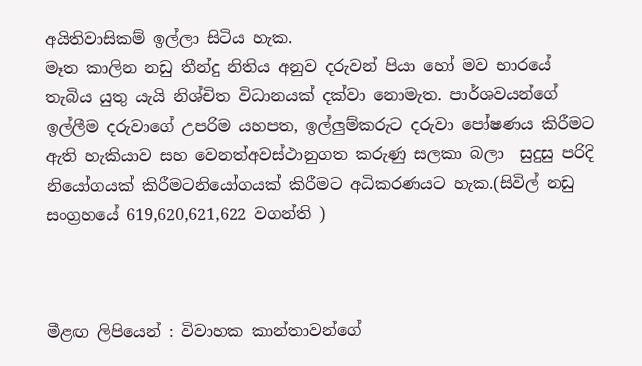අයිතිවාසිකම් ඉල්ලා සිටිය හැක.
මෑත කාලින නඩු තීන්දු නිතිය අනුව දරුවන් පියා හෝ මව භාරයේ තැබිය යුතු යැයි නිශ්චිත විධානයක් දක්වා නොමැත. පාර්ශවයන්ගේ ඉල්ලීම දරුවාගේ උපරිම යහපත, ඉල්ලුම්කරුට දරුවා පෝෂණය කිරීමට ඇති හැකියාව සහ වෙනත්අවස්ථානුගත කරුණු සලකා බලා  සුදුසු පරිදි නියෝගයක් කිරීමටනියෝගයක් කිරීමට අධිකරණයට හැක.(සිවිල් නඩු සංග්‍රහයේ 619,620,621,622 වගන්ති )



මීළඟ ලිපියෙන් : විවාහක කාන්තාවන්ගේ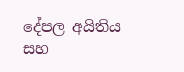දේපල අයිතිය සහ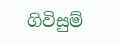ගිවිසුම්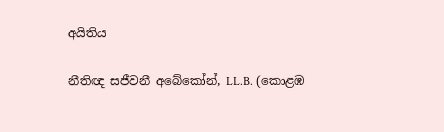අයිතිය

නීතිඥ සජීවනී අබේකෝන්, LL.B. (කොළඹ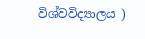විශ්වවිද්‍යාලය )